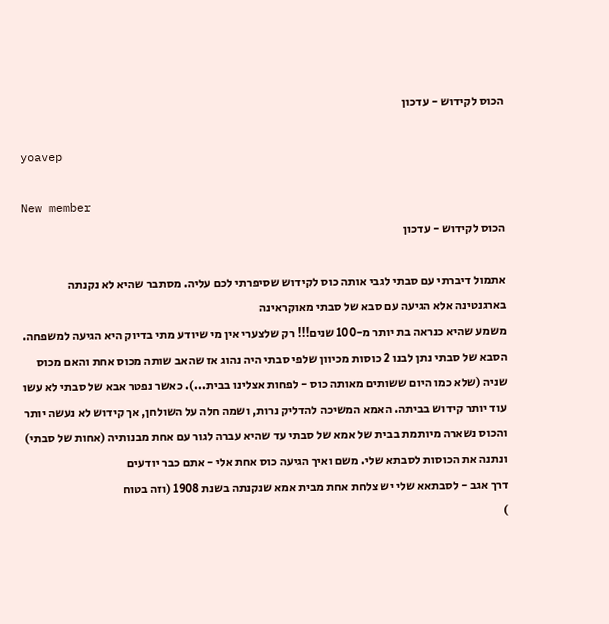הכוס לקידוש - עדכון

yoavep

New member
הכוס לקידוש - עדכון

אתמול דיברתי עם סבתי לגבי אותה כוס לקידוש שסיפרתי לכם עליה. מסתבר שהיא לא נקנתה בארגנטינה אלא הגיעה עם סבא של סבתי מאוקראינה
משמע שהיא כנראה בת יותר מ-100 שנים!!! רק שלצערי אין מי שיודע מתי בדיוק היא הגיעה למשפחה. הסבא של סבתי נתן לבנו 2 כוסות מכיוון שלפי סבתי היה נהוג אז שהאב שותה מכוס אחת והאם מכוס שניה (שלא כמו היום ששותים מאותה כוס - לפחות אצלינו בבית...). כאשר נפטר אבא של סבתי לא עשו עוד יותר קידוש בביתה. האמא המשיכה להדליק נרות, ושמה חלה על השולחן, אך קידוש לא נעשה יותר והכוס נשארה מיותמת בבית של אמא של סבתי עד שהיא עברה לגור עם אחת מבנותיה (אחות של סבתי) ונתנה את הכוסות לסבתא שלי. משם ואיך הגיעה כוס אחת אלי - אתם כבר יודעים
דרך אגב - לסבתאא שלי יש צלחת אחת מבית אמא שנקנתה בשנת 1908 (וזה בטוח
)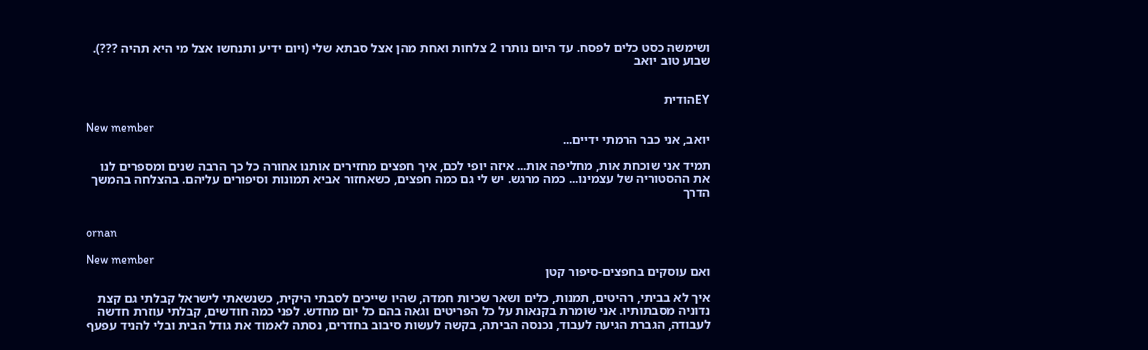ושימשה כסט כלים לפסח. עד היום נותרו 2 צלחות ואחת מהן אצל סבתא שלי (ויום ידיע ותנחשו אצל מי היא תהיה ???). שבוע טוב יואב


EYהודית

New member
יואב, אני כבר הרמתי ידיים...

תמיד אני שוכחת אות, מחליפה אות... איזה יופי לכם, איך חפצים מחזירים אותנו אחורה כל כך הרבה שנים ומספרים לנו את ההסטוריה של עצמינו... כמה מרגש. יש לי גם כמה חפצים, כשאחזור אביא תמונות וסיפורים עליהם. בהצלחה בהמשך הדרך


ornan

New member
ואם עוסקים בחפצים-סיפור קטן

איך לא בביתי, רהיטים, תמנות, כלים ושאר שכיות חמדה, שהיו שייכים לסבתי היקית, כשנשאתי לישראל קבלתי גם קצת נדוניה מסבתותיו. אני שומרת בקנאות על כל הפריטים וגאה בהם כל יום מחדש. לפני כמה חודשים, קבלתי עוזרת חדשה לעבודה, הגברת הגיעה לעבוד, נכנסה הביתה, בקשה לעשות סיבוב בחדרים, נסתה לאמוד את גודל הבית ובלי להניד עפעף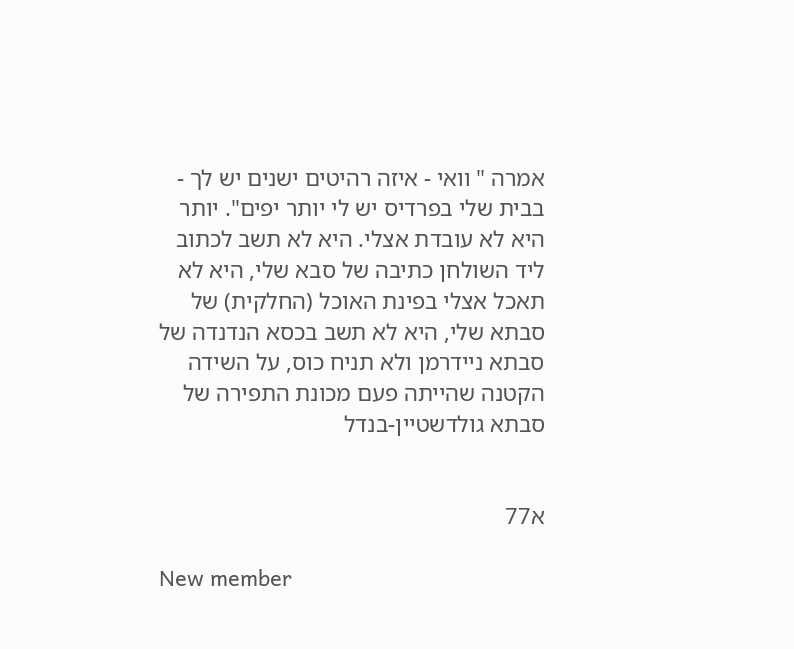אמרה " וואי - איזה רהיטים ישנים יש לך - בבית שלי בפרדיס יש לי יותר יפים". יותר היא לא עובדת אצלי. היא לא תשב לכתוב ליד השולחן כתיבה של סבא שלי, היא לא תאכל אצלי בפינת האוכל (החלקית) של סבתא שלי, היא לא תשב בכסא הנדנדה של סבתא ניידרמן ולא תניח כוס, על השידה הקטנה שהייתה פעם מכונת התפירה של סבתא גולדשטיין-בנדל


א77

New member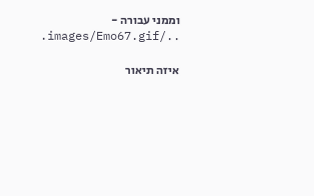וממני עבורה - ../images/Emo67.gif.

איזה תיאור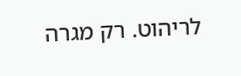לריהוט. רק מגרה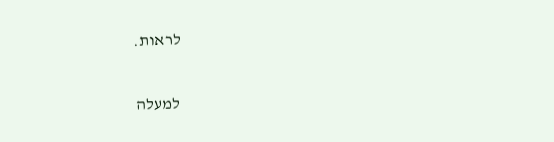לראות.

למעלה